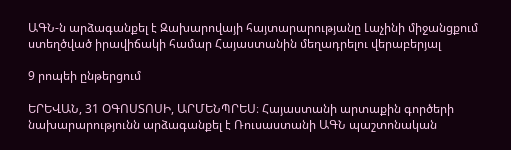ԱԳՆ-ն արձագանքել է Զախարովայի հայտարարությանը Լաչինի միջանցքում ստեղծված իրավիճակի համար Հայաստանին մեղադրելու վերաբերյալ

9 րոպեի ընթերցում

ԵՐԵՎԱՆ, 31 ՕԳՈՍՏՈՍԻ, ԱՐՄԵՆՊՐԵՍ։ Հայաստանի արտաքին գործերի նախարարությունն արձագանքել է Ռուսաստանի ԱԳՆ պաշտոնական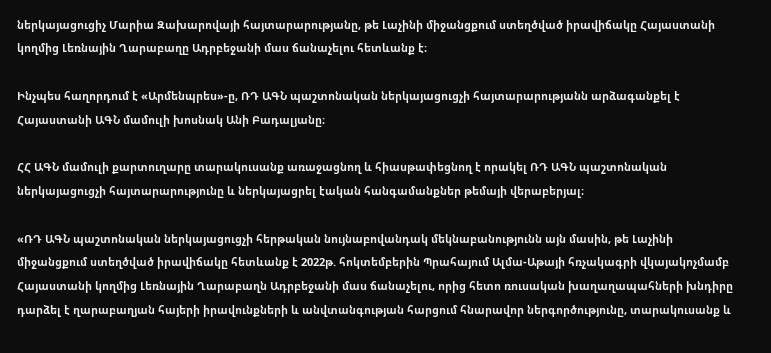ներկայացուցիչ Մարիա Զախարովայի հայտարարությանը, թե Լաչինի միջանցքում ստեղծված իրավիճակը Հայաստանի կողմից Լեռնային Ղարաբաղը Ադրբեջանի մաս ճանաչելու հետևանք է։

Ինչպես հաղորդում է «Արմենպրես»-ը, ՌԴ ԱԳՆ պաշտոնական ներկայացուցչի հայտարարությանն արձագանքել է Հայաստանի ԱԳՆ մամուլի խոսնակ Անի Բադալյանը։

ՀՀ ԱԳՆ մամուլի քարտուղարը տարակուսանք առաջացնող և հիասթափեցնող է որակել ՌԴ ԱԳՆ պաշտոնական ներկայացուցչի հայտարարությունը և ներկայացրել էական հանգամանքներ թեմայի վերաբերյալ։

«ՌԴ ԱԳՆ պաշտոնական ներկայացուցչի հերթական նույնաբովանդակ մեկնաբանությունն այն մասին, թե Լաչինի միջանցքում ստեղծված իրավիճակը հետևանք է 2022թ. հոկտեմբերին Պրահայում Ալմա-Աթայի հռչակագրի վկայակոչմամբ Հայաստանի կողմից Լեռնային Ղարաբաղն Ադրբեջանի մաս ճանաչելու, որից հետո ռուսական խաղաղապահների խնդիրը դարձել է ղարաբաղյան հայերի իրավունքների և անվտանգության հարցում հնարավոր ներգործությունը, տարակուսանք և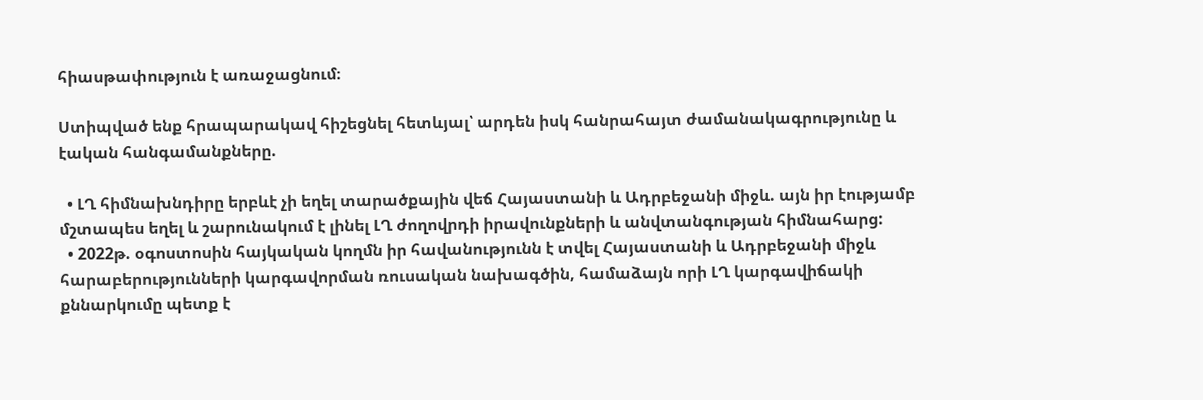հիասթափություն է առաջացնում։

Ստիպված ենք հրապարակավ հիշեցնել հետևյալ՝ արդեն իսկ հանրահայտ ժամանակագրությունը և էական հանգամանքները.

  • ԼՂ հիմնախնդիրը երբևէ չի եղել տարածքային վեճ Հայաստանի և Ադրբեջանի միջև. այն իր էությամբ մշտապես եղել և շարունակում է լինել ԼՂ ժողովրդի իրավունքների և անվտանգության հիմնահարց:
  • 2022թ. օգոստոսին հայկական կողմն իր հավանությունն է տվել Հայաստանի և Ադրբեջանի միջև հարաբերությունների կարգավորման ռուսական նախագծին, համաձայն որի ԼՂ կարգավիճակի քննարկումը պետք է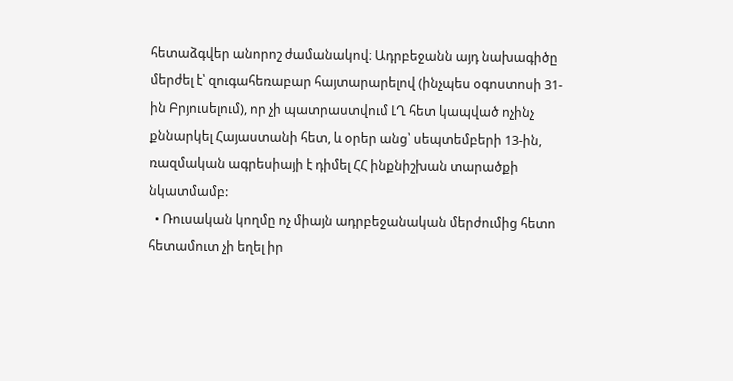հետաձգվեր անորոշ ժամանակով։ Ադրբեջանն այդ նախագիծը մերժել է՝ զուգահեռաբար հայտարարելով (ինչպես օգոստոսի 31-ին Բրյուսելում), որ չի պատրաստվում ԼՂ հետ կապված ոչինչ քննարկել Հայաստանի հետ, և օրեր անց՝ սեպտեմբերի 13-ին, ռազմական ագրեսիայի է դիմել ՀՀ ինքնիշխան տարածքի նկատմամբ:
  • Ռուսական կողմը ոչ միայն ադրբեջանական մերժումից հետո հետամուտ չի եղել իր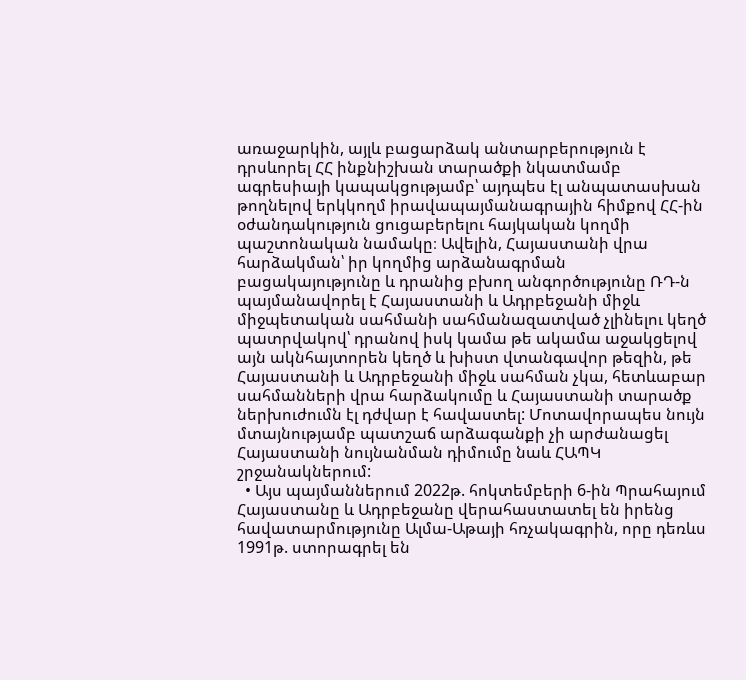առաջարկին, այլև բացարձակ անտարբերություն է դրսևորել ՀՀ ինքնիշխան տարածքի նկատմամբ ագրեսիայի կապակցությամբ՝ այդպես էլ անպատասխան թողնելով երկկողմ իրավապայմանագրային հիմքով ՀՀ-ին օժանդակություն ցուցաբերելու հայկական կողմի պաշտոնական նամակը։ Ավելին, Հայաստանի վրա հարձակման՝ իր կողմից արձանագրման բացակայությունը և դրանից բխող անգործությունը ՌԴ-ն պայմանավորել է Հայաստանի և Ադրբեջանի միջև միջպետական սահմանի սահմանազատված չլինելու կեղծ պատրվակով՝ դրանով իսկ կամա թե ակամա աջակցելով այն ակնհայտորեն կեղծ և խիստ վտանգավոր թեզին, թե Հայաստանի և Ադրբեջանի միջև սահման չկա, հետևաբար սահմանների վրա հարձակումը և Հայաստանի տարածք ներխուժումն էլ դժվար է հավաստել: Մոտավորապես նույն մտայնությամբ պատշաճ արձագանքի չի արժանացել Հայաստանի նույնանման դիմումը նաև ՀԱՊԿ շրջանակներում:
  • Այս պայմաններում 2022թ. հոկտեմբերի 6-ին Պրահայում Հայաստանը և Ադրբեջանը վերահաստատել են իրենց հավատարմությունը Ալմա-Աթայի հռչակագրին, որը դեռևս 1991թ. ստորագրել են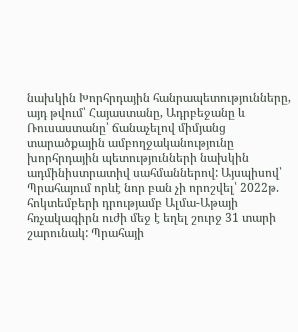նախկին Խորհրդային հանրապետությունները, այդ թվում՝ Հայաստանը, Ադրբեջանը և Ռուսաստանը՝ ճանաչելով միմյանց տարածքային ամբողջականությունը խորհրդային պետությունների նախկին ադմինիստրատիվ սահմաններով: Այսպիսով՝ Պրահայում որևէ նոր բան չի որոշվել՝ 2022թ. հոկտեմբերի դրությամբ Ալմա-Աթայի հռչակագիրն ուժի մեջ է եղել շուրջ 31 տարի շարունակ: Պրահայի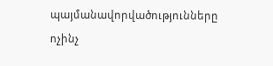պայմանավորվածությունները ոչինչ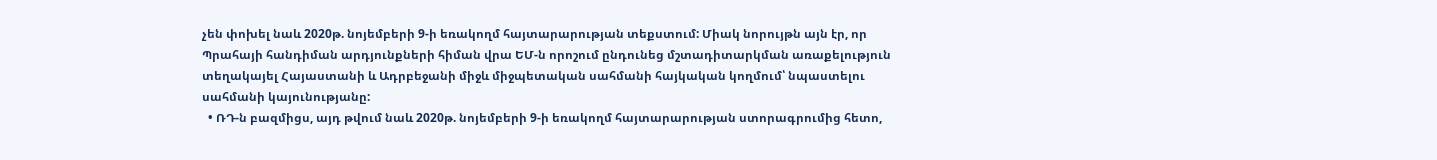չեն փոխել նաև 2020թ. նոյեմբերի 9-ի եռակողմ հայտարարության տեքստում: Միակ նորույթն այն էր, որ Պրահայի հանդիման արդյունքների հիման վրա ԵՄ-ն որոշում ընդունեց մշտադիտարկման առաքելություն տեղակայել Հայաստանի և Ադրբեջանի միջև միջպետական սահմանի հայկական կողմում՝ նպաստելու սահմանի կայունությանը:
  • ՌԴ-ն բազմիցս, այդ թվում նաև 2020թ. նոյեմբերի 9-ի եռակողմ հայտարարության ստորագրումից հետո,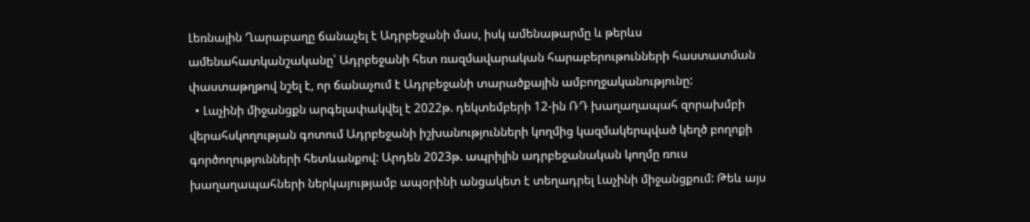Լեռնային Ղարաբաղը ճանաչել է Ադրբեջանի մաս, իսկ ամենաթարմը և թերևս ամենահատկանշականը՝ Ադրբեջանի հետ ռազմավարական հարաբերութունների հաստատման փաստաթղթով նշել է, որ ճանաչում է Ադրբեջանի տարածքային ամբողջականությունը:
  • Լաչինի միջանցքն արգելափակվել է 2022թ. դեկտեմբերի 12-ին ՌԴ խաղաղապահ զորախմբի վերահսկողության գոտում Ադրբեջանի իշխանությունների կողմից կազմակերպված կեղծ բողոքի գործողությունների հետևանքով: Արդեն 2023թ. ապրիլին ադրբեջանական կողմը ռուս խաղաղապահների ներկայությամբ ապօրինի անցակետ է տեղադրել Լաչինի միջանցքում: Թեև այս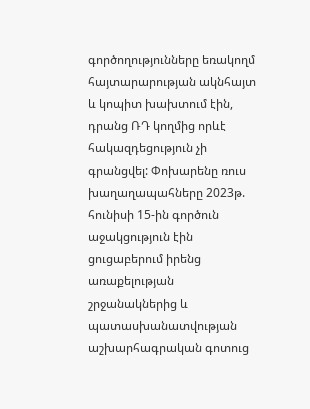գործողությունները եռակողմ հայտարարության ակնհայտ և կոպիտ խախտում էին, դրանց ՌԴ կողմից որևէ հակազդեցություն չի գրանցվել: Փոխարենը ռուս խաղաղապահները 2023թ. հունիսի 15-ին գործուն աջակցություն էին ցուցաբերում իրենց առաքելության շրջանակներից և պատասխանատվության աշխարհագրական գոտուց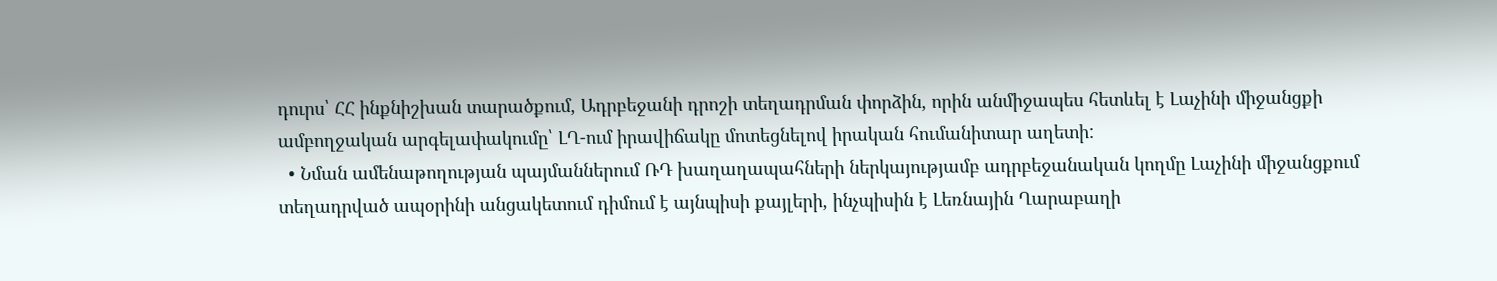դուրս՝ ՀՀ ինքնիշխան տարածքում, Ադրբեջանի դրոշի տեղադրման փորձին, որին անմիջապես հետևել է Լաչինի միջանցքի ամբողջական արգելափակումը՝ ԼՂ-ում իրավիճակը մոտեցնելով իրական հումանիտար աղետի:
  • Նման ամենաթողության պայմաններում ՌԴ խաղաղապահների ներկայությամբ ադրբեջանական կողմը Լաչինի միջանցքում տեղադրված ապօրինի անցակետում դիմում է այնպիսի քայլերի, ինչպիսին է Լեռնային Ղարաբաղի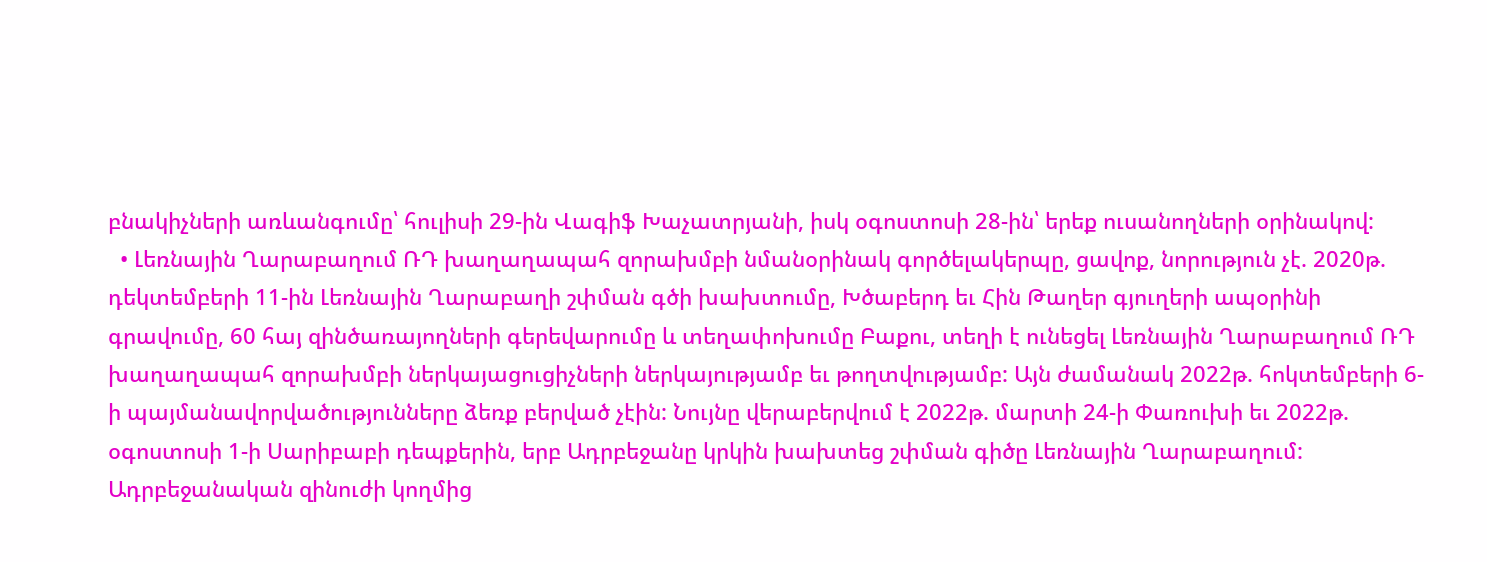բնակիչների առևանգումը՝ հուլիսի 29-ին Վագիֆ Խաչատրյանի, իսկ օգոստոսի 28-ին՝ երեք ուսանողների օրինակով:
  • Լեռնային Ղարաբաղում ՌԴ խաղաղապահ զորախմբի նմանօրինակ գործելակերպը, ցավոք, նորություն չէ. 2020թ. դեկտեմբերի 11-ին Լեռնային Ղարաբաղի շփման գծի խախտումը, Խծաբերդ եւ Հին Թաղեր գյուղերի ապօրինի գրավումը, 60 հայ զինծառայողների գերեվարումը և տեղափոխումը Բաքու, տեղի է ունեցել Լեռնային Ղարաբաղում ՌԴ խաղաղապահ զորախմբի ներկայացուցիչների ներկայությամբ եւ թողտվությամբ: Այն ժամանակ 2022թ. հոկտեմբերի 6-ի պայմանավորվածությունները ձեռք բերված չէին: Նույնը վերաբերվում է 2022թ. մարտի 24-ի Փառուխի եւ 2022թ. օգոստոսի 1-ի Սարիբաբի դեպքերին, երբ Ադրբեջանը կրկին խախտեց շփման գիծը Լեռնային Ղարաբաղում: Ադրբեջանական զինուժի կողմից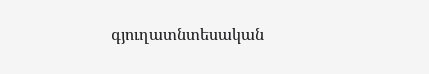գյուղատնտեսական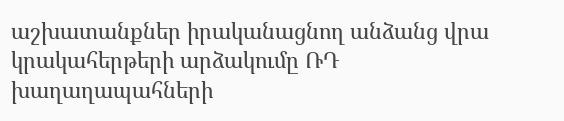աշխատանքներ իրականացնող անձանց վրա կրակահերթերի արձակումը ՌԴ խաղաղապահների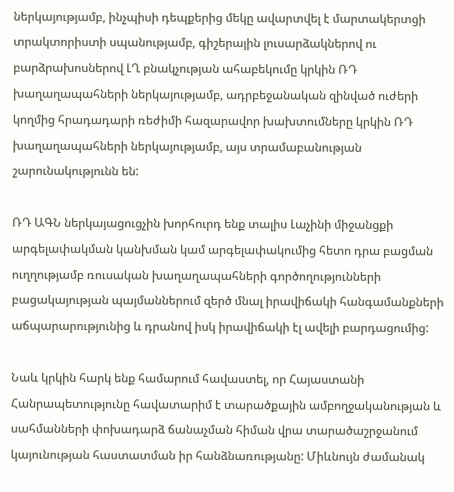ներկայությամբ, ինչպիսի դեպքերից մեկը ավարտվել է մարտակերտցի տրակտորիստի սպանությամբ, գիշերային լուսարձակներով ու բարձրախոսներով ԼՂ բնակչության ահաբեկումը կրկին ՌԴ խաղաղապահների ներկայությամբ, ադրբեջանական զինված ուժերի կողմից հրադադարի ռեժիմի հազարավոր խախտումները կրկին ՌԴ խաղաղապահների ներկայությամբ, այս տրամաբանության շարունակությունն են:

ՌԴ ԱԳՆ ներկայացուցչին խորհուրդ ենք տալիս Լաչինի միջանցքի արգելափակման կանխման կամ արգելափակումից հետո դրա բացման ուղղությամբ ռուսական խաղաղապահների գործողությունների բացակայության պայմաններում զերծ մնալ իրավիճակի հանգամանքների աճպարարությունից և դրանով իսկ իրավիճակի էլ ավելի բարդացումից:

Նաև կրկին հարկ ենք համարում հավաստել, որ Հայաստանի Հանրապետությունը հավատարիմ է տարածքային ամբողջականության և սահմանների փոխադարձ ճանաչման հիման վրա տարածաշրջանում կայունության հաստատման իր հանձնառությանը: Միևնույն ժամանակ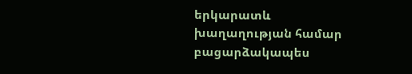երկարատև խաղաղության համար բացարձակապես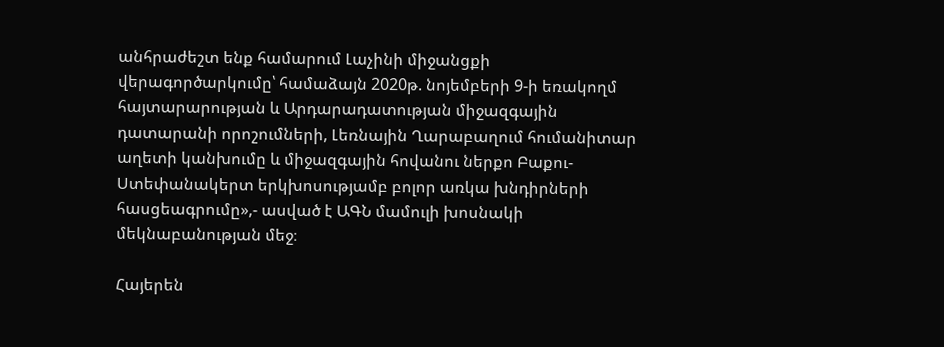անհրաժեշտ ենք համարում Լաչինի միջանցքի վերագործարկումը՝ համաձայն 2020թ. նոյեմբերի 9-ի եռակողմ հայտարարության և Արդարադատության միջազգային դատարանի որոշումների, Լեռնային Ղարաբաղում հումանիտար աղետի կանխումը և միջազգային հովանու ներքո Բաքու-Ստեփանակերտ երկխոսությամբ բոլոր առկա խնդիրների հասցեագրումը»,- ասված է ԱԳՆ մամուլի խոսնակի մեկնաբանության մեջ։

Հայերեն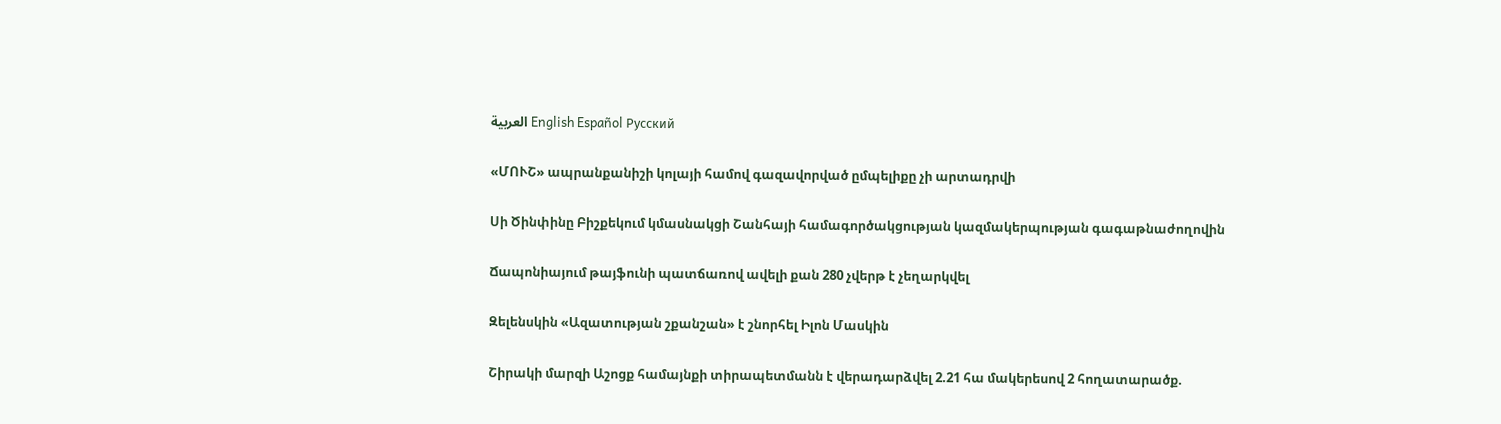العربية English Español Русский

«ՄՈՒՇ» ապրանքանիշի կոլայի համով գազավորված ըմպելիքը չի արտադրվի

Սի Ծինփինը Բիշքեկում կմասնակցի Շանհայի համագործակցության կազմակերպության գագաթնաժողովին

Ճապոնիայում թայֆունի պատճառով ավելի քան 280 չվերթ է չեղարկվել

Զելենսկին «Ազատության շքանշան» է շնորհել Իլոն Մասկին

Շիրակի մարզի Աշոցք համայնքի տիրապետմանն է վերադարձվել 2.21 հա մակերեսով 2 հողատարածք.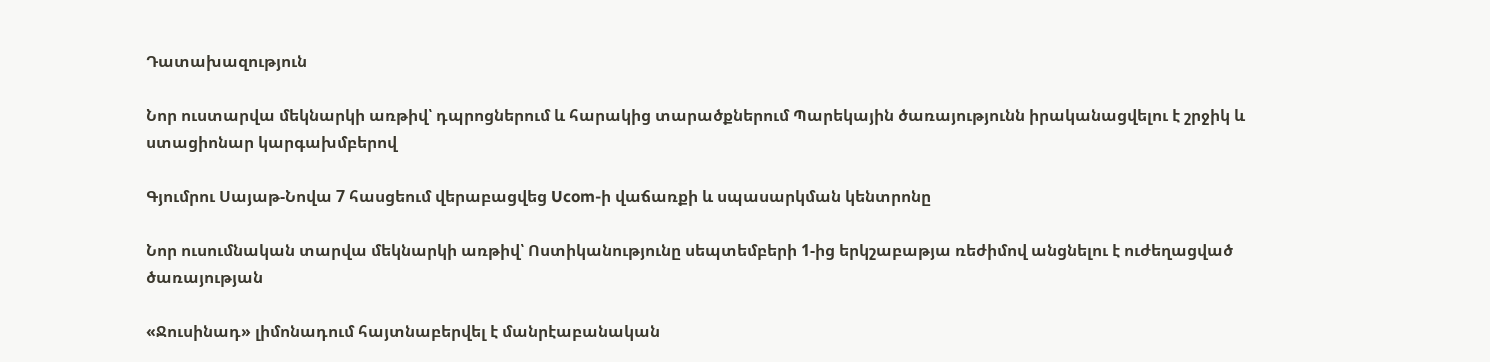Դատախազություն

Նոր ուստարվա մեկնարկի առթիվ՝ դպրոցներում և հարակից տարածքներում Պարեկային ծառայությունն իրականացվելու է շրջիկ և ստացիոնար կարգախմբերով

Գյումրու Սայաթ-Նովա 7 հասցեում վերաբացվեց Ucom-ի վաճառքի և սպասարկման կենտրոնը

Նոր ուսումնական տարվա մեկնարկի առթիվ՝ Ոստիկանությունը սեպտեմբերի 1-ից երկշաբաթյա ռեժիմով անցնելու է ուժեղացված ծառայության

«Ջուսինադ» լիմոնադում հայտնաբերվել է մանրէաբանական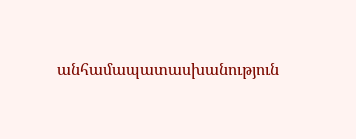անհամապատասխանություն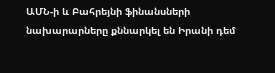ԱՄՆ-ի և Բահրեյնի ֆինանսների նախարարները քննարկել են Իրանի դեմ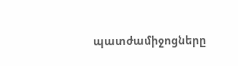պատժամիջոցները